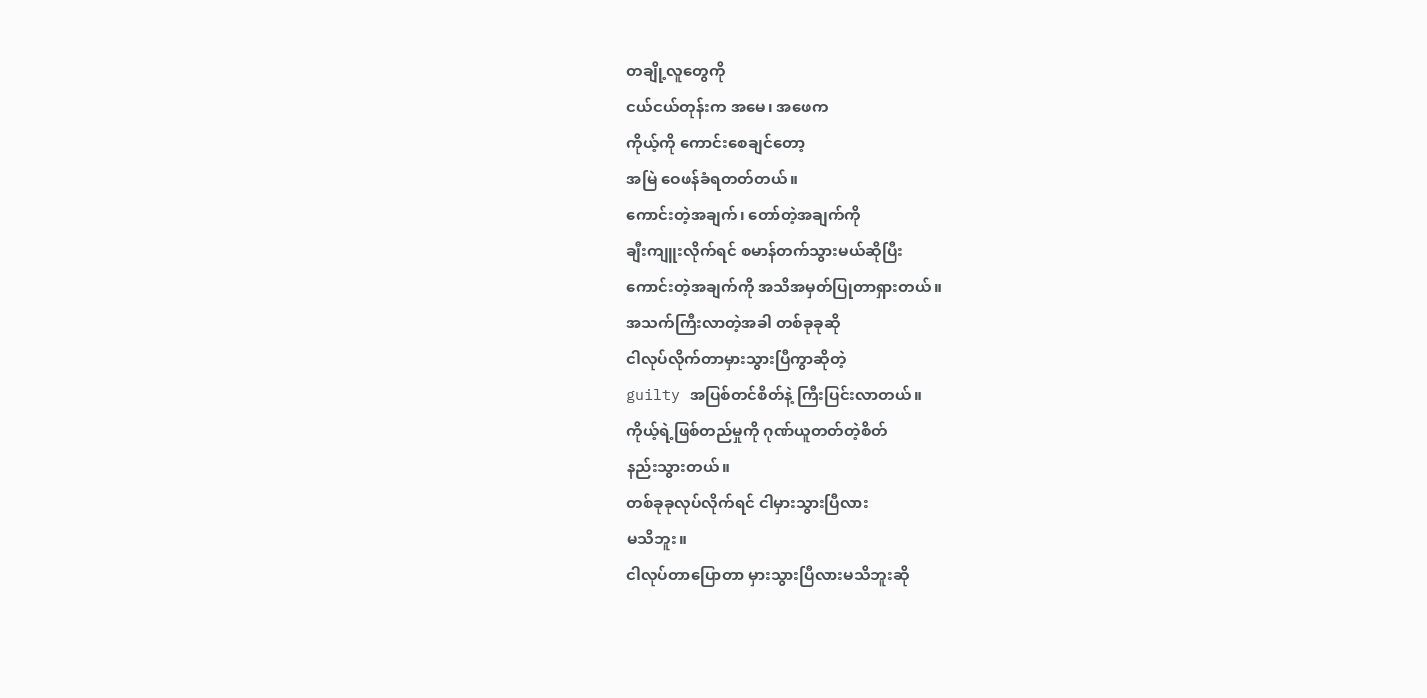တချို့လူတွေကို
ငယ်ငယ်တုန်းက အမေ၊ အဖေက
ကိုယ့်ကို ကောင်းစေချင်တော့
အမြဲ ဝေဖန်ခံရတတ်တယ်။
ကောင်းတဲ့အချက်၊ တော်တဲ့အချက်ကို
ချီးကျူးလိုက်ရင် စမာန်တက်သွားမယ်ဆိုပြီး
ကောင်းတဲ့အချက်ကို အသိအမှတ်ပြုတာရှားတယ်။
အသက်ကြီးလာတဲ့အခါ တစ်ခုခုဆို
ငါလုပ်လိုက်တာမှားသွားပြီကွာဆိုတဲ့
guilty အပြစ်တင်စိတ်နဲ့ ကြီးပြင်းလာတယ်။
ကိုယ့်ရဲ့ဖြစ်တည်မှုကို ဂုဏ်ယူတတ်တဲ့စိတ်
နည်းသွားတယ်။
တစ်ခုခုလုပ်လိုက်ရင် ငါမှားသွားပြီလား
မသိဘူး။
ငါလုပ်တာပြောတာ မှားသွားပြီလားမသိဘူးဆို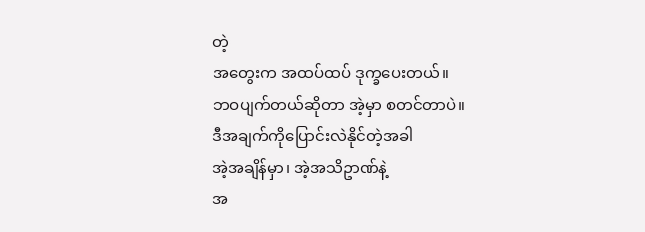တဲ့
အတွေးက အထပ်ထပ် ဒုက္ခပေးတယ်။
ဘဝပျက်တယ်ဆိုတာ အဲ့မှာ စတင်တာပဲ။
ဒီအချက်ကိုပြောင်းလဲနိုင်တဲ့အခါ
အဲ့အချိန်မှာ၊ အဲ့အသိဥာဏ်နဲ့
အ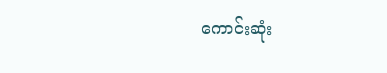ကောင်းဆုံး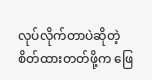လုပ်လိုက်တာပဲဆိုတဲ့
စိတ်ထားတတ်ဖို့က ဖြေ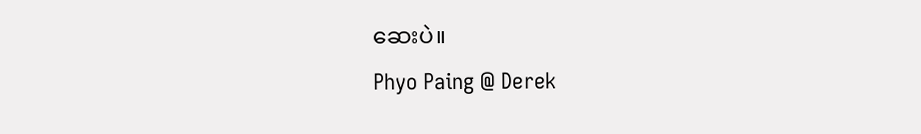ဆေးပဲ။
Phyo Paing @ Derek